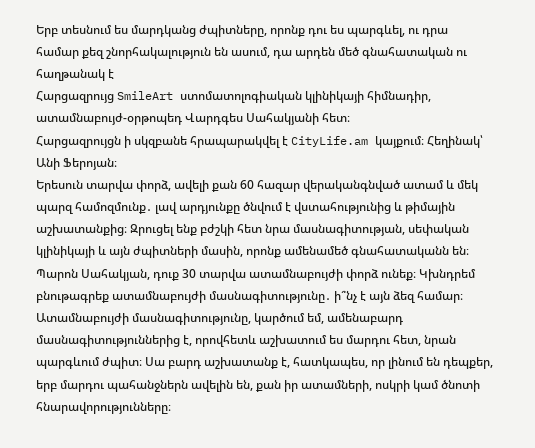Երբ տեսնում ես մարդկանց ժպիտները, որոնք դու ես պարգևել, ու դրա համար քեզ շնորհակալություն են ասում, դա արդեն մեծ գնահատական ու հաղթանակ է
Հարցազրույց SmileArt ստոմատոլոգիական կլինիկայի հիմնադիր, ատամնաբույժ-օրթոպեդ Վարդգես Սահակյանի հետ։
Հարցազրույցն ի սկզբանե հրապարակվել է CityLife.am կայքում։ Հեղինակ՝ Անի Ֆերոյան։
Երեսուն տարվա փորձ, ավելի քան 60 հազար վերականգնված ատամ և մեկ պարզ համոզմունք․ լավ արդյունքը ծնվում է վստահությունից և թիմային աշխատանքից։ Զրուցել ենք բժշկի հետ նրա մասնագիտության, սեփական կլինիկայի և այն ժպիտների մասին, որոնք ամենամեծ գնահատականն են։
Պարոն Սահակյան, դուք 30 տարվա ատամնաբույժի փորձ ունեք։ Կխնդրեմ բնութագրեք ատամնաբույժի մասնագիտությունը․ ի՞նչ է այն ձեզ համար։
Ատամնաբույժի մասնագիտությունը, կարծում եմ, ամենաբարդ մասնագիտություններից է, որովհետև աշխատում ես մարդու հետ, նրան պարգևում ժպիտ։ Սա բարդ աշխատանք է, հատկապես, որ լինում են դեպքեր, երբ մարդու պահանջներն ավելին են, քան իր ատամների, ոսկրի կամ ծնոտի հնարավորությունները։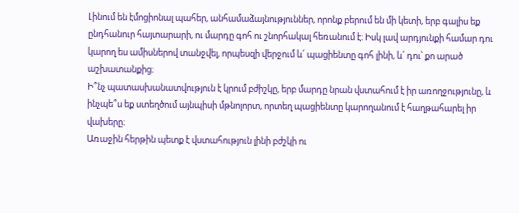Լինում են էմոցիոնալ պահեր, անհամաձայնություններ, որոնք բերում են մի կետի, երբ գալիս եք ընդհանուր հայտարարի, ու մարդը գոհ ու շնորհակալ հեռանում է։ Իսկ լավ արդյունքի համար դու կարող ես ամիսներով տանջվել, որպեսզի վերջում և՛ պացիենտը գոհ լինի, և՛ դու՝ քո արած աշխատանքից։
Ի՞նչ պատասխանատվություն է կրում բժիշկը, երբ մարդը նրան վստահում է իր առողջությունը, և ինչպե՞ս եք ստեղծում այնպիսի մթնոլորտ, որտեղ պացիենտը կարողանում է հաղթահարել իր վախերը։
Առաջին հերթին պետք է վստահություն լինի բժշկի ու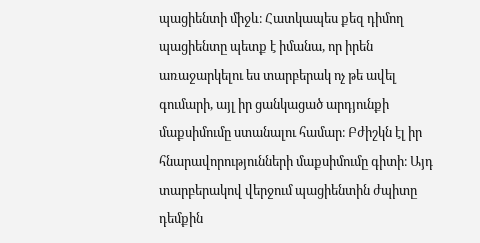պացիենտի միջև։ Հատկապես քեզ դիմող պացիենտը պետք է իմանա, որ իրեն առաջարկելու ես տարբերակ ոչ թե ավել գումարի, այլ իր ցանկացած արդյունքի մաքսիմումը ստանալու համար։ Բժիշկն էլ իր հնարավորությունների մաքսիմումը գիտի։ Այդ տարբերակով վերջում պացիենտին ժպիտը դեմքին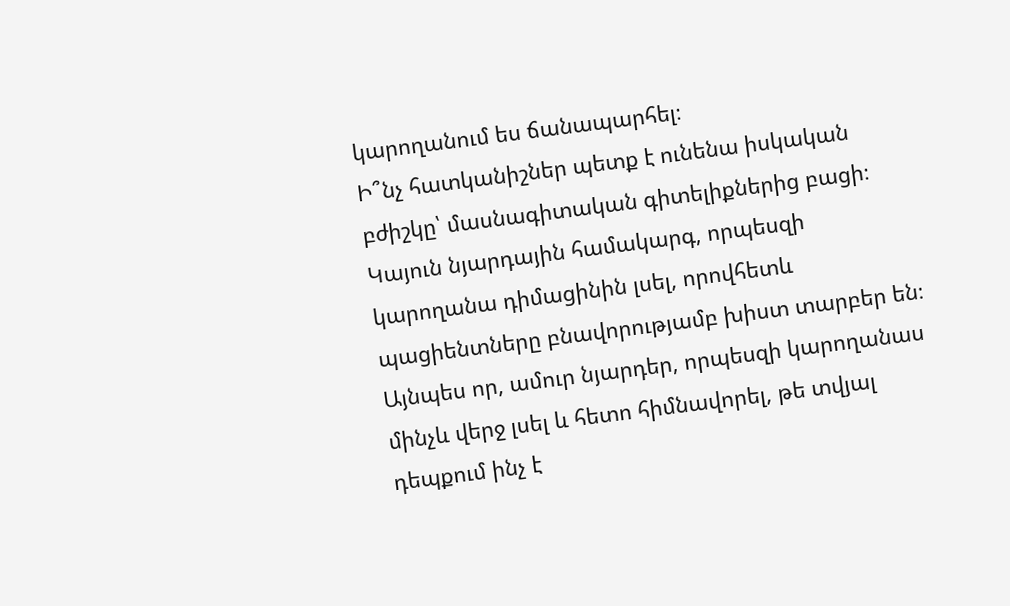կարողանում ես ճանապարհել։
Ի՞նչ հատկանիշներ պետք է ունենա իսկական բժիշկը՝ մասնագիտական գիտելիքներից բացի։
Կայուն նյարդային համակարգ, որպեսզի կարողանա դիմացինին լսել, որովհետև պացիենտները բնավորությամբ խիստ տարբեր են։ Այնպես որ, ամուր նյարդեր, որպեսզի կարողանաս մինչև վերջ լսել և հետո հիմնավորել, թե տվյալ դեպքում ինչ է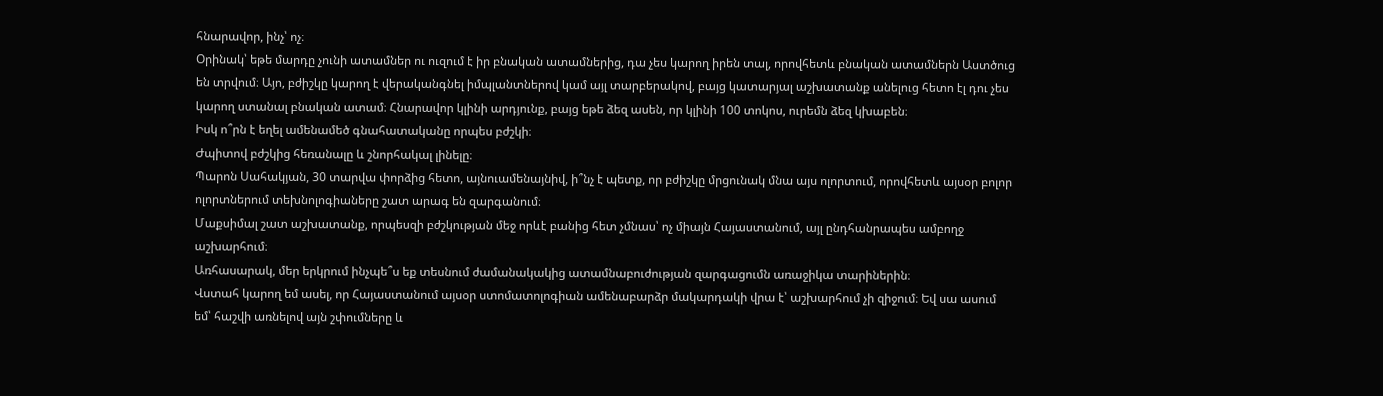հնարավոր, ինչ՝ ոչ։
Օրինակ՝ եթե մարդը չունի ատամներ ու ուզում է իր բնական ատամներից, դա չես կարող իրեն տալ, որովհետև բնական ատամներն Աստծուց են տրվում։ Այո, բժիշկը կարող է վերականգնել իմպլանտներով կամ այլ տարբերակով, բայց կատարյալ աշխատանք անելուց հետո էլ դու չես կարող ստանալ բնական ատամ։ Հնարավոր կլինի արդյունք, բայց եթե ձեզ ասեն, որ կլինի 100 տոկոս, ուրեմն ձեզ կխաբեն։
Իսկ ո՞րն է եղել ամենամեծ գնահատականը որպես բժշկի։
Ժպիտով բժշկից հեռանալը և շնորհակալ լինելը։
Պարոն Սահակյան, 30 տարվա փորձից հետո, այնուամենայնիվ, ի՞նչ է պետք, որ բժիշկը մրցունակ մնա այս ոլորտում, որովհետև այսօր բոլոր ոլորտներում տեխնոլոգիաները շատ արագ են զարգանում։
Մաքսիմալ շատ աշխատանք, որպեսզի բժշկության մեջ որևէ բանից հետ չմնաս՝ ոչ միայն Հայաստանում, այլ ընդհանրապես ամբողջ աշխարհում։
Առհասարակ, մեր երկրում ինչպե՞ս եք տեսնում ժամանակակից ատամնաբուժության զարգացումն առաջիկա տարիներին։
Վստահ կարող եմ ասել, որ Հայաստանում այսօր ստոմատոլոգիան ամենաբարձր մակարդակի վրա է՝ աշխարհում չի զիջում։ Եվ սա ասում եմ՝ հաշվի առնելով այն շփումները և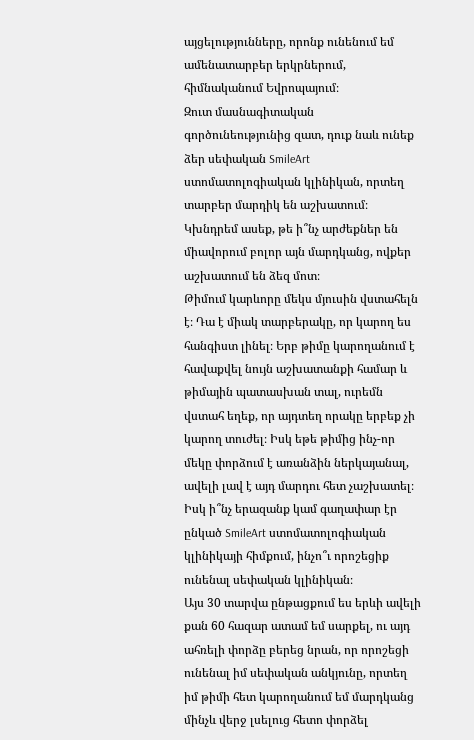այցելությունները, որոնք ունենում եմ ամենատարբեր երկրներում, հիմնականում Եվրոպայում։
Զուտ մասնագիտական գործունեությունից զատ, դուք նաև ունեք ձեր սեփական SmileArt ստոմատոլոգիական կլինիկան, որտեղ տարբեր մարդիկ են աշխատում։ Կխնդրեմ ասեք, թե ի՞նչ արժեքներ են միավորում բոլոր այն մարդկանց, ովքեր աշխատում են ձեզ մոտ։
Թիմում կարևորը մեկս մյուսին վստահելն է։ Դա է միակ տարբերակը, որ կարող ես հանգիստ լինել։ Երբ թիմը կարողանում է հավաքվել նույն աշխատանքի համար և թիմային պատասխան տալ, ուրեմն վստահ եղեք, որ այդտեղ որակը երբեք չի կարող տուժել։ Իսկ եթե թիմից ինչ-որ մեկը փորձում է առանձին ներկայանալ, ավելի լավ է այդ մարդու հետ չաշխատել։
Իսկ ի՞նչ երազանք կամ գաղափար էր ընկած SmileArt ստոմատոլոգիական կլինիկայի հիմքում, ինչո՞ւ որոշեցիք ունենալ սեփական կլինիկան։
Այս 30 տարվա ընթացքում ես երևի ավելի քան 60 հազար ատամ եմ սարքել, ու այդ ահռելի փորձը բերեց նրան, որ որոշեցի ունենալ իմ սեփական անկյունը, որտեղ իմ թիմի հետ կարողանում եմ մարդկանց մինչև վերջ լսելուց հետո փորձել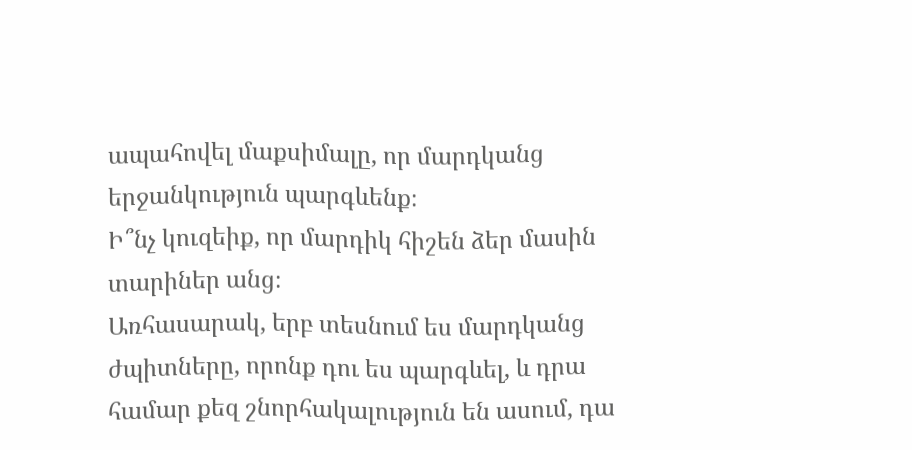ապահովել մաքսիմալը, որ մարդկանց երջանկություն պարգևենք։
Ի՞նչ կուզեիք, որ մարդիկ հիշեն ձեր մասին տարիներ անց։
Առհասարակ, երբ տեսնում ես մարդկանց ժպիտները, որոնք դու ես պարգևել, և դրա համար քեզ շնորհակալություն են ասում, դա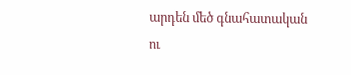արդեն մեծ գնահատական ու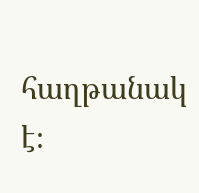հաղթանակ է։